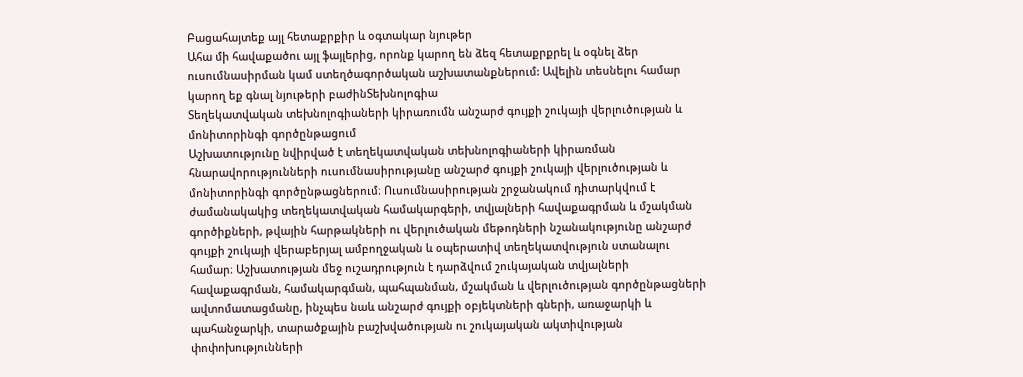Բացահայտեք այլ հետաքրքիր և օգտակար նյութեր
Ահա մի հավաքածու այլ ֆայլերից, որոնք կարող են ձեզ հետաքրքրել և օգնել ձեր ուսումնասիրման կամ ստեղծագործական աշխատանքներում: Ավելին տեսնելու համար կարող եք գնալ նյութերի բաժինՏեխնոլոգիա
Տեղեկատվական տեխնոլոգիաների կիրառումն անշարժ գույքի շուկայի վերլուծության և մոնիտորինգի գործընթացում
Աշխատությունը նվիրված է տեղեկատվական տեխնոլոգիաների կիրառման հնարավորությունների ուսումնասիրությանը անշարժ գույքի շուկայի վերլուծության և մոնիտորինգի գործընթացներում։ Ուսումնասիրության շրջանակում դիտարկվում է ժամանակակից տեղեկատվական համակարգերի, տվյալների հավաքագրման և մշակման գործիքների, թվային հարթակների ու վերլուծական մեթոդների նշանակությունը անշարժ գույքի շուկայի վերաբերյալ ամբողջական և օպերատիվ տեղեկատվություն ստանալու համար։ Աշխատության մեջ ուշադրություն է դարձվում շուկայական տվյալների հավաքագրման, համակարգման, պահպանման, մշակման և վերլուծության գործընթացների ավտոմատացմանը, ինչպես նաև անշարժ գույքի օբյեկտների գների, առաջարկի և պահանջարկի, տարածքային բաշխվածության ու շուկայական ակտիվության փոփոխությունների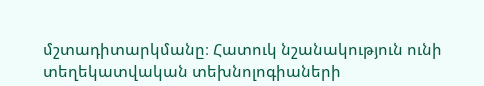մշտադիտարկմանը։ Հատուկ նշանակություն ունի տեղեկատվական տեխնոլոգիաների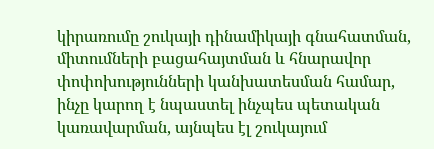կիրառումը շուկայի դինամիկայի գնահատման, միտումների բացահայտման և հնարավոր փոփոխությունների կանխատեսման համար, ինչը կարող է նպաստել ինչպես պետական կառավարման, այնպես էլ շուկայում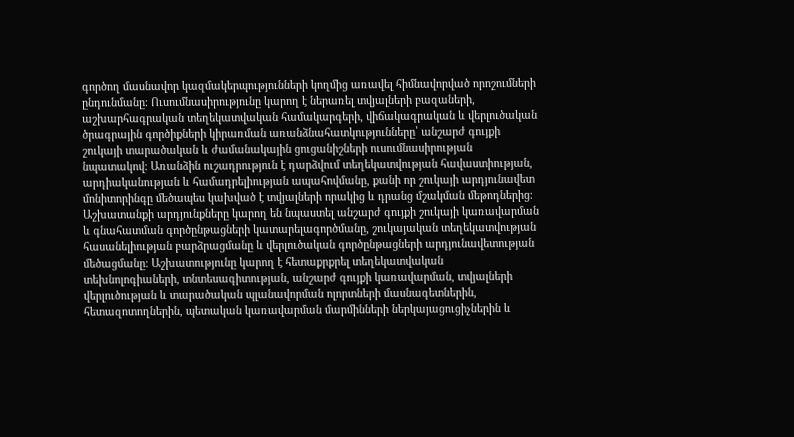գործող մասնավոր կազմակերպությունների կողմից առավել հիմնավորված որոշումների ընդունմանը։ Ուսումնասիրությունը կարող է ներառել տվյալների բազաների, աշխարհագրական տեղեկատվական համակարգերի, վիճակագրական և վերլուծական ծրագրային գործիքների կիրառման առանձնահատկությունները՝ անշարժ գույքի շուկայի տարածական և ժամանակային ցուցանիշների ուսումնասիրության նպատակով։ Առանձին ուշադրություն է դարձվում տեղեկատվության հավաստիության, արդիականության և համադրելիության ապահովմանը, քանի որ շուկայի արդյունավետ մոնիտորինգը մեծապես կախված է տվյալների որակից և դրանց մշակման մեթոդներից։ Աշխատանքի արդյունքները կարող են նպաստել անշարժ գույքի շուկայի կառավարման և գնահատման գործընթացների կատարելագործմանը, շուկայական տեղեկատվության հասանելիության բարձրացմանը և վերլուծական գործընթացների արդյունավետության մեծացմանը։ Աշխատությունը կարող է հետաքրքրել տեղեկատվական տեխնոլոգիաների, տնտեսագիտության, անշարժ գույքի կառավարման, տվյալների վերլուծության և տարածական պլանավորման ոլորտների մասնագետներին, հետազոտողներին, պետական կառավարման մարմինների ներկայացուցիչներին և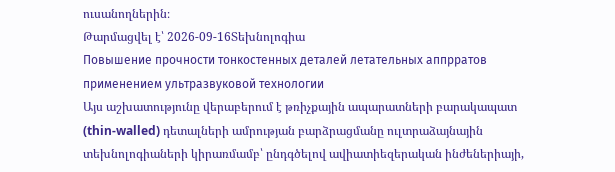ուսանողներին։
Թարմացվել է՝ 2026-09-16Տեխնոլոգիա
Повышение прочности тонкостенных деталей летательных аппрратов применением ультразвуковой технологии
Այս աշխատությունը վերաբերում է թռիչքային ապարատների բարակապատ (thin-walled) դետալների ամրության բարձրացմանը ուլտրաձայնային տեխնոլոգիաների կիրառմամբ՝ ընդգծելով ավիատիեզերական ինժեներիայի,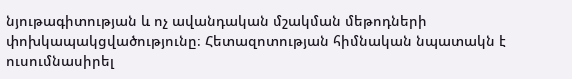նյութագիտության և ոչ ավանդական մշակման մեթոդների փոխկապակցվածությունը։ Հետազոտության հիմնական նպատակն է ուսումնասիրել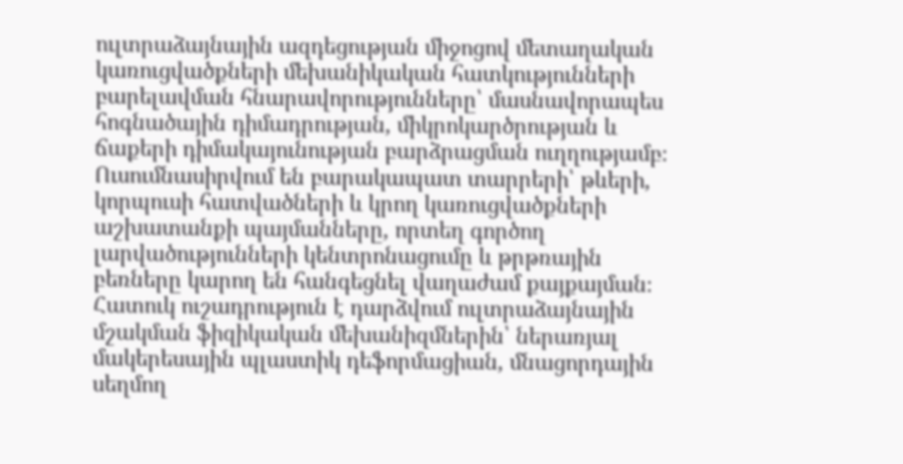ուլտրաձայնային ազդեցության միջոցով մետաղական կառուցվածքների մեխանիկական հատկությունների բարելավման հնարավորությունները՝ մասնավորապես հոգնածային դիմադրության, միկրոկարծրության և ճաքերի դիմակայունության բարձրացման ուղղությամբ։ Ուսումնասիրվում են բարակապատ տարրերի՝ թևերի, կորպուսի հատվածների և կրող կառուցվածքների աշխատանքի պայմանները, որտեղ գործող լարվածությունների կենտրոնացումը և թրթռային բեռները կարող են հանգեցնել վաղաժամ քայքայման։ Հատուկ ուշադրություն է դարձվում ուլտրաձայնային մշակման ֆիզիկական մեխանիզմներին՝ ներառյալ մակերեսային պլաստիկ դեֆորմացիան, մնացորդային սեղմող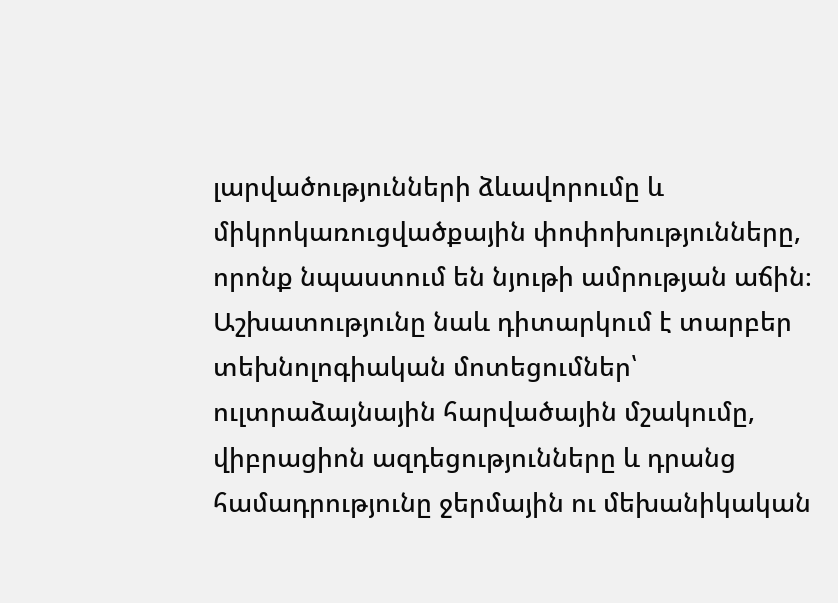լարվածությունների ձևավորումը և միկրոկառուցվածքային փոփոխությունները, որոնք նպաստում են նյութի ամրության աճին։ Աշխատությունը նաև դիտարկում է տարբեր տեխնոլոգիական մոտեցումներ՝ ուլտրաձայնային հարվածային մշակումը, վիբրացիոն ազդեցությունները և դրանց համադրությունը ջերմային ու մեխանիկական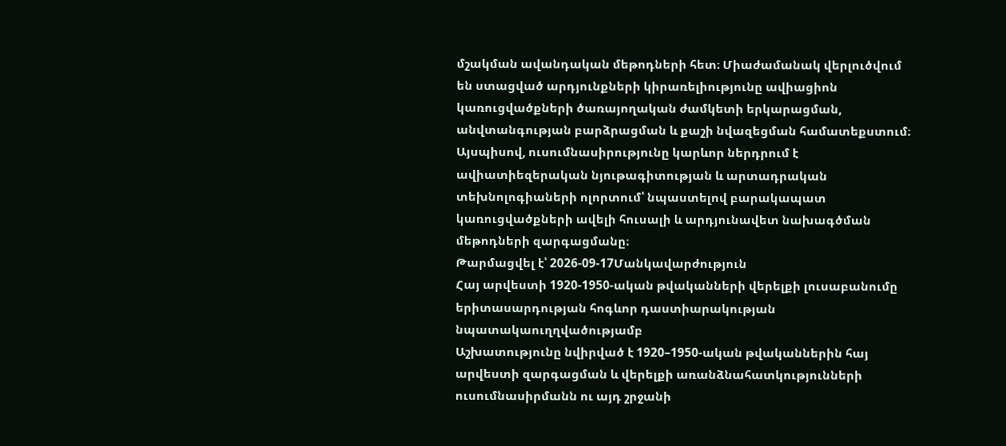մշակման ավանդական մեթոդների հետ։ Միաժամանակ վերլուծվում են ստացված արդյունքների կիրառելիությունը ավիացիոն կառուցվածքների ծառայողական ժամկետի երկարացման, անվտանգության բարձրացման և քաշի նվազեցման համատեքստում։ Այսպիսով, ուսումնասիրությունը կարևոր ներդրում է ավիատիեզերական նյութագիտության և արտադրական տեխնոլոգիաների ոլորտում՝ նպաստելով բարակապատ կառուցվածքների ավելի հուսալի և արդյունավետ նախագծման մեթոդների զարգացմանը։
Թարմացվել է՝ 2026-09-17Մանկավարժություն
Հայ արվեստի 1920-1950-ական թվականների վերելքի լուսաբանումը երիտասարդության հոգևոր դաստիարակության նպատակաուղղվածությամբ
Աշխատությունը նվիրված է 1920–1950-ական թվականներին հայ արվեստի զարգացման և վերելքի առանձնահատկությունների ուսումնասիրմանն ու այդ շրջանի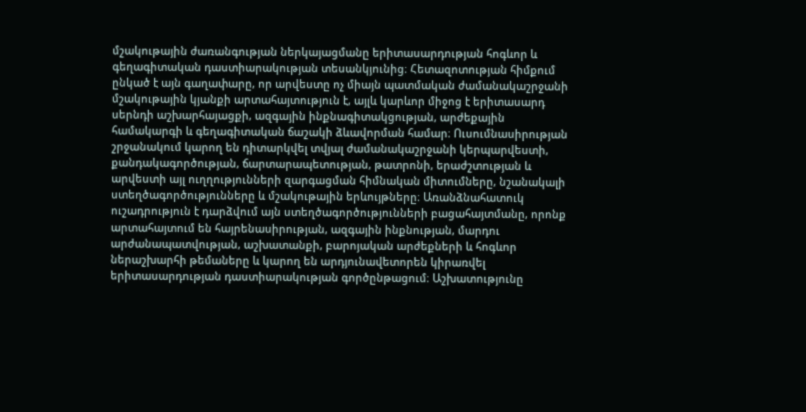մշակութային ժառանգության ներկայացմանը երիտասարդության հոգևոր և գեղագիտական դաստիարակության տեսանկյունից։ Հետազոտության հիմքում ընկած է այն գաղափարը, որ արվեստը ոչ միայն պատմական ժամանակաշրջանի մշակութային կյանքի արտահայտություն է, այլև կարևոր միջոց է երիտասարդ սերնդի աշխարհայացքի, ազգային ինքնագիտակցության, արժեքային համակարգի և գեղագիտական ճաշակի ձևավորման համար։ Ուսումնասիրության շրջանակում կարող են դիտարկվել տվյալ ժամանակաշրջանի կերպարվեստի, քանդակագործության, ճարտարապետության, թատրոնի, երաժշտության և արվեստի այլ ուղղությունների զարգացման հիմնական միտումները, նշանակալի ստեղծագործությունները և մշակութային երևույթները։ Առանձնահատուկ ուշադրություն է դարձվում այն ստեղծագործությունների բացահայտմանը, որոնք արտահայտում են հայրենասիրության, ազգային ինքնության, մարդու արժանապատվության, աշխատանքի, բարոյական արժեքների և հոգևոր ներաշխարհի թեմաները և կարող են արդյունավետորեն կիրառվել երիտասարդության դաստիարակության գործընթացում։ Աշխատությունը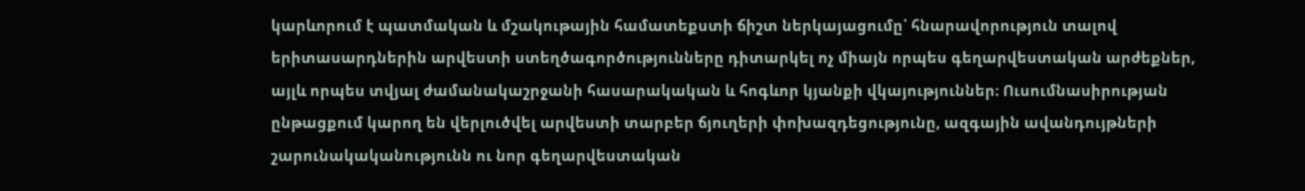կարևորում է պատմական և մշակութային համատեքստի ճիշտ ներկայացումը՝ հնարավորություն տալով երիտասարդներին արվեստի ստեղծագործությունները դիտարկել ոչ միայն որպես գեղարվեստական արժեքներ, այլև որպես տվյալ ժամանակաշրջանի հասարակական և հոգևոր կյանքի վկայություններ։ Ուսումնասիրության ընթացքում կարող են վերլուծվել արվեստի տարբեր ճյուղերի փոխազդեցությունը, ազգային ավանդույթների շարունակականությունն ու նոր գեղարվեստական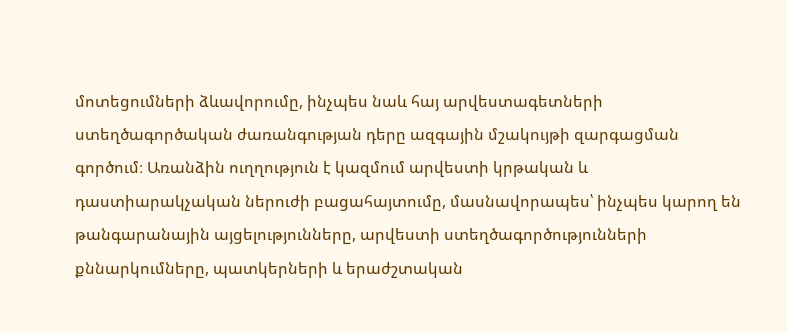մոտեցումների ձևավորումը, ինչպես նաև հայ արվեստագետների ստեղծագործական ժառանգության դերը ազգային մշակույթի զարգացման գործում։ Առանձին ուղղություն է կազմում արվեստի կրթական և դաստիարակչական ներուժի բացահայտումը, մասնավորապես՝ ինչպես կարող են թանգարանային այցելությունները, արվեստի ստեղծագործությունների քննարկումները, պատկերների և երաժշտական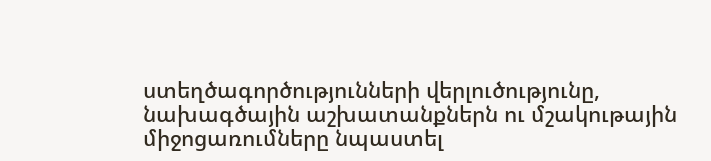ստեղծագործությունների վերլուծությունը, նախագծային աշխատանքներն ու մշակութային միջոցառումները նպաստել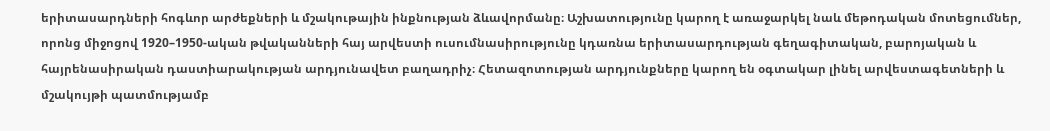երիտասարդների հոգևոր արժեքների և մշակութային ինքնության ձևավորմանը։ Աշխատությունը կարող է առաջարկել նաև մեթոդական մոտեցումներ, որոնց միջոցով 1920–1950-ական թվականների հայ արվեստի ուսումնասիրությունը կդառնա երիտասարդության գեղագիտական, բարոյական և հայրենասիրական դաստիարակության արդյունավետ բաղադրիչ։ Հետազոտության արդյունքները կարող են օգտակար լինել արվեստագետների և մշակույթի պատմությամբ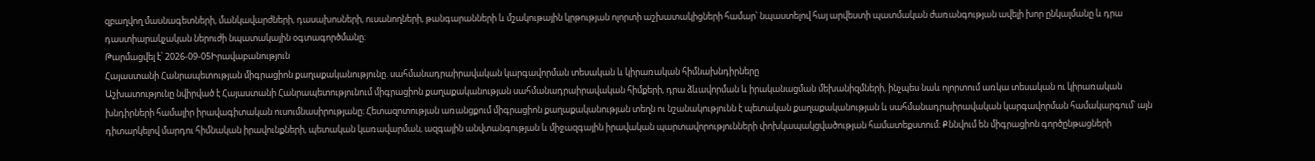զբաղվող մասնագետների, մանկավարժների, դասախոսների, ուսանողների, թանգարանների և մշակութային կրթության ոլորտի աշխատակիցների համար՝ նպաստելով հայ արվեստի պատմական ժառանգության ավելի խոր ընկալմանը և դրա դաստիարակչական ներուժի նպատակային օգտագործմանը։
Թարմացվել է՝ 2026-09-05Իրավաբանություն
Հայաստանի Հանրապետության միգրացիոն քաղաքականությունը. սահմանադրաիրավական կարգավորման տեսական և կիրառական հիմնախնդիրները
Աշխատությունը նվիրված է Հայաստանի Հանրապետությունում միգրացիոն քաղաքականության սահմանադրաիրավական հիմքերի, դրա ձևավորման և իրականացման մեխանիզմների, ինչպես նաև ոլորտում առկա տեսական ու կիրառական խնդիրների համալիր իրավագիտական ուսումնասիրությանը։ Հետազոտության առանցքում միգրացիոն քաղաքականության տեղն ու նշանակությունն է պետական քաղաքականության և սահմանադրաիրավական կարգավորման համակարգում՝ այն դիտարկելով մարդու հիմնական իրավունքների, պետական կառավարման, ազգային անվտանգության և միջազգային իրավական պարտավորությունների փոխկապակցվածության համատեքստում։ Քննվում են միգրացիոն գործընթացների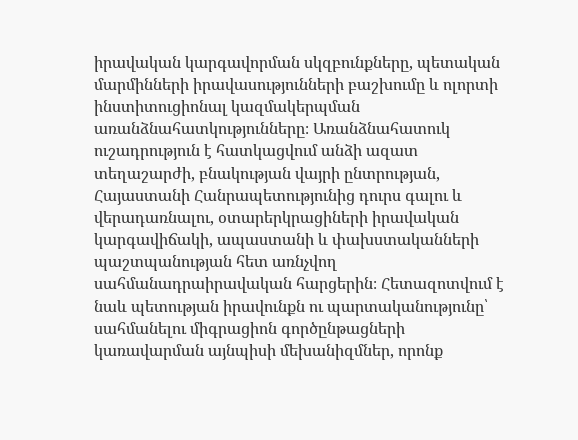իրավական կարգավորման սկզբունքները, պետական մարմինների իրավասությունների բաշխումը և ոլորտի ինստիտուցիոնալ կազմակերպման առանձնահատկությունները։ Առանձնահատուկ ուշադրություն է հատկացվում անձի ազատ տեղաշարժի, բնակության վայրի ընտրության, Հայաստանի Հանրապետությունից դուրս գալու և վերադառնալու, օտարերկրացիների իրավական կարգավիճակի, ապաստանի և փախստականների պաշտպանության հետ առնչվող սահմանադրաիրավական հարցերին։ Հետազոտվում է նաև պետության իրավունքն ու պարտականությունը՝ սահմանելու միգրացիոն գործընթացների կառավարման այնպիսի մեխանիզմներ, որոնք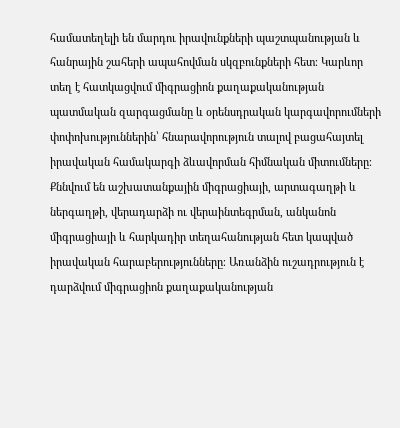համատեղելի են մարդու իրավունքների պաշտպանության և հանրային շահերի ապահովման սկզբունքների հետ։ Կարևոր տեղ է հատկացվում միգրացիոն քաղաքականության պատմական զարգացմանը և օրենսդրական կարգավորումների փոփոխություններին՝ հնարավորություն տալով բացահայտել իրավական համակարգի ձևավորման հիմնական միտումները։ Քննվում են աշխատանքային միգրացիայի, արտագաղթի և ներգաղթի, վերադարձի ու վերաինտեգրման, անկանոն միգրացիայի և հարկադիր տեղահանության հետ կապված իրավական հարաբերությունները։ Առանձին ուշադրություն է դարձվում միգրացիոն քաղաքականության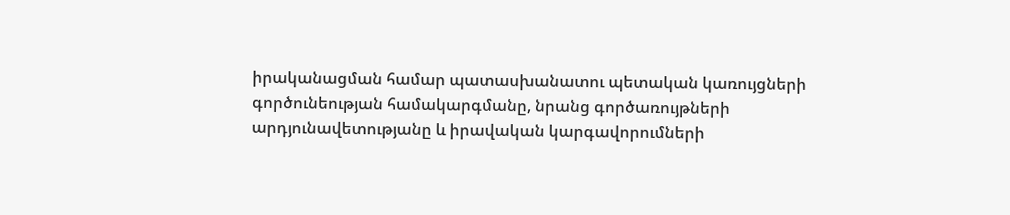իրականացման համար պատասխանատու պետական կառույցների գործունեության համակարգմանը, նրանց գործառույթների արդյունավետությանը և իրավական կարգավորումների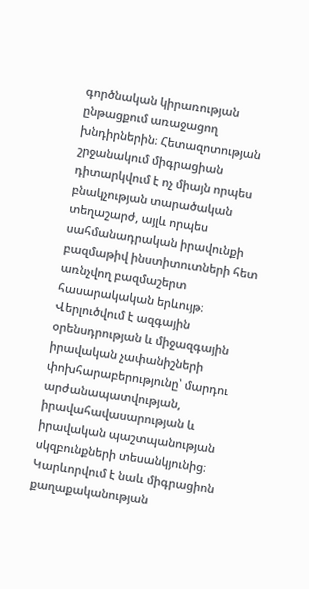գործնական կիրառության ընթացքում առաջացող խնդիրներին։ Հետազոտության շրջանակում միգրացիան դիտարկվում է ոչ միայն որպես բնակչության տարածական տեղաշարժ, այլև որպես սահմանադրական իրավունքի բազմաթիվ ինստիտուտների հետ առնչվող բազմաշերտ հասարակական երևույթ։ Վերլուծվում է ազգային օրենսդրության և միջազգային իրավական չափանիշների փոխհարաբերությունը՝ մարդու արժանապատվության, իրավահավասարության և իրավական պաշտպանության սկզբունքների տեսանկյունից։ Կարևորվում է նաև միգրացիոն քաղաքականության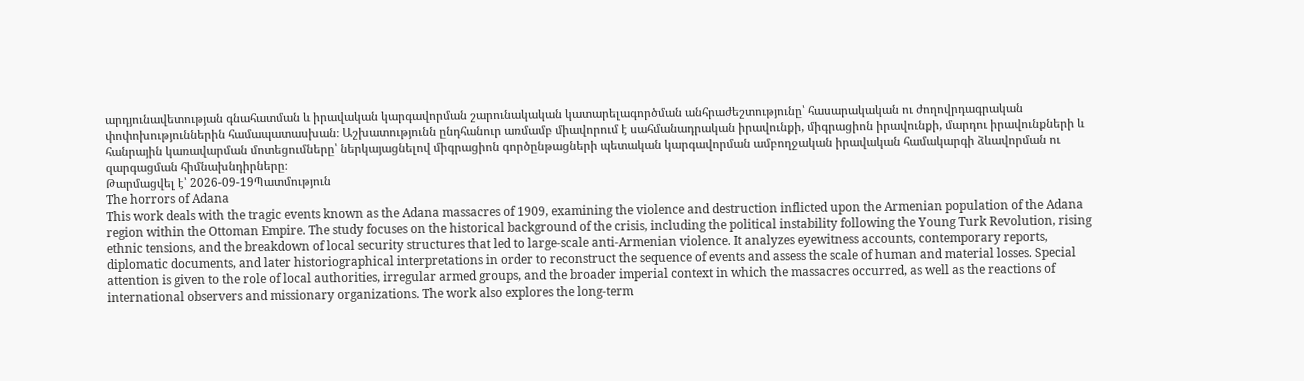արդյունավետության գնահատման և իրավական կարգավորման շարունակական կատարելագործման անհրաժեշտությունը՝ հասարակական ու ժողովրդագրական փոփոխություններին համապատասխան։ Աշխատությունն ընդհանուր առմամբ միավորում է սահմանադրական իրավունքի, միգրացիոն իրավունքի, մարդու իրավունքների և հանրային կառավարման մոտեցումները՝ ներկայացնելով միգրացիոն գործընթացների պետական կարգավորման ամբողջական իրավական համակարգի ձևավորման ու զարգացման հիմնախնդիրները։
Թարմացվել է՝ 2026-09-19Պատմություն
The horrors of Adana
This work deals with the tragic events known as the Adana massacres of 1909, examining the violence and destruction inflicted upon the Armenian population of the Adana region within the Ottoman Empire. The study focuses on the historical background of the crisis, including the political instability following the Young Turk Revolution, rising ethnic tensions, and the breakdown of local security structures that led to large-scale anti-Armenian violence. It analyzes eyewitness accounts, contemporary reports, diplomatic documents, and later historiographical interpretations in order to reconstruct the sequence of events and assess the scale of human and material losses. Special attention is given to the role of local authorities, irregular armed groups, and the broader imperial context in which the massacres occurred, as well as the reactions of international observers and missionary organizations. The work also explores the long-term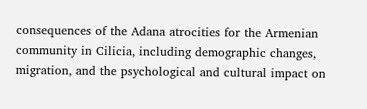consequences of the Adana atrocities for the Armenian community in Cilicia, including demographic changes, migration, and the psychological and cultural impact on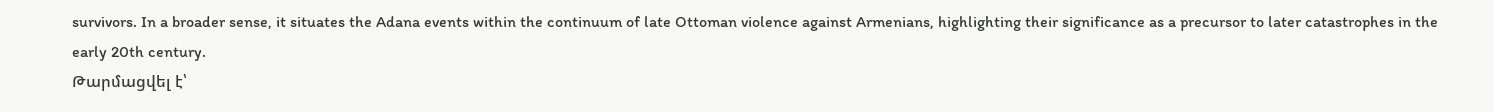survivors. In a broader sense, it situates the Adana events within the continuum of late Ottoman violence against Armenians, highlighting their significance as a precursor to later catastrophes in the early 20th century.
Թարմացվել է՝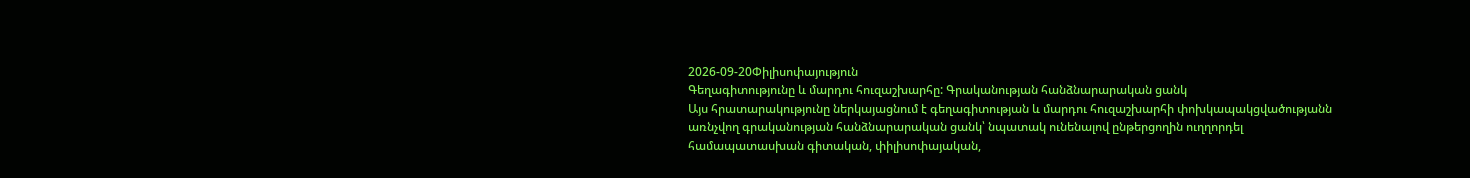2026-09-20Փիլիսոփայություն
Գեղագիտությունը և մարդու հուզաշխարհը: Գրականության հանձնարարական ցանկ
Այս հրատարակությունը ներկայացնում է գեղագիտության և մարդու հուզաշխարհի փոխկապակցվածությանն առնչվող գրականության հանձնարարական ցանկ՝ նպատակ ունենալով ընթերցողին ուղղորդել համապատասխան գիտական, փիլիսոփայական,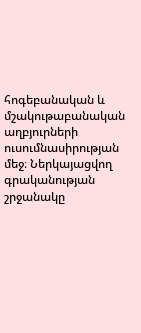հոգեբանական և մշակութաբանական աղբյուրների ուսումնասիրության մեջ։ Ներկայացվող գրականության շրջանակը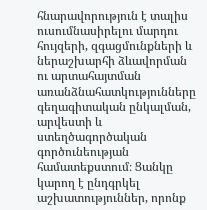հնարավորություն է տալիս ուսումնասիրելու մարդու հույզերի, զգացմունքների և ներաշխարհի ձևավորման ու արտահայտման առանձնահատկությունները գեղագիտական ընկալման, արվեստի և ստեղծագործական գործունեության համատեքստում։ Ցանկը կարող է ընդգրկել աշխատություններ, որոնք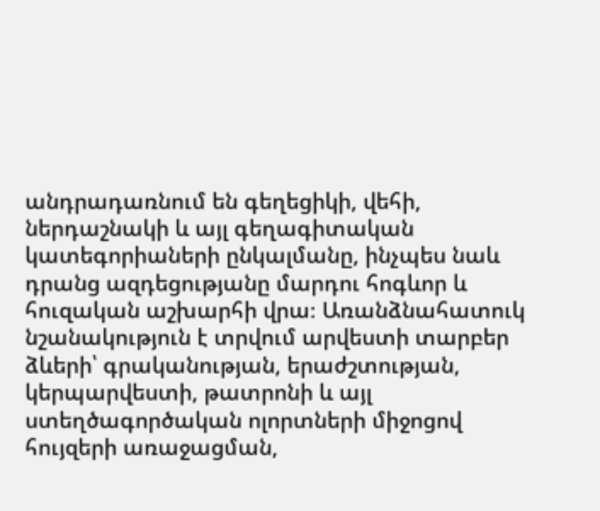անդրադառնում են գեղեցիկի, վեհի, ներդաշնակի և այլ գեղագիտական կատեգորիաների ընկալմանը, ինչպես նաև դրանց ազդեցությանը մարդու հոգևոր և հուզական աշխարհի վրա։ Առանձնահատուկ նշանակություն է տրվում արվեստի տարբեր ձևերի՝ գրականության, երաժշտության, կերպարվեստի, թատրոնի և այլ ստեղծագործական ոլորտների միջոցով հույզերի առաջացման,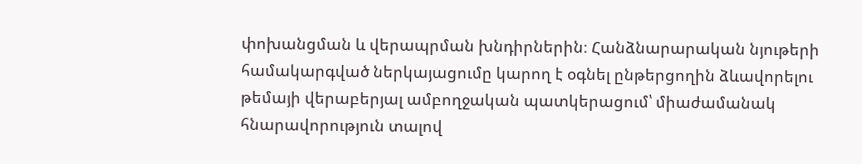փոխանցման և վերապրման խնդիրներին։ Հանձնարարական նյութերի համակարգված ներկայացումը կարող է օգնել ընթերցողին ձևավորելու թեմայի վերաբերյալ ամբողջական պատկերացում՝ միաժամանակ հնարավորություն տալով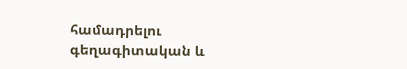համադրելու գեղագիտական և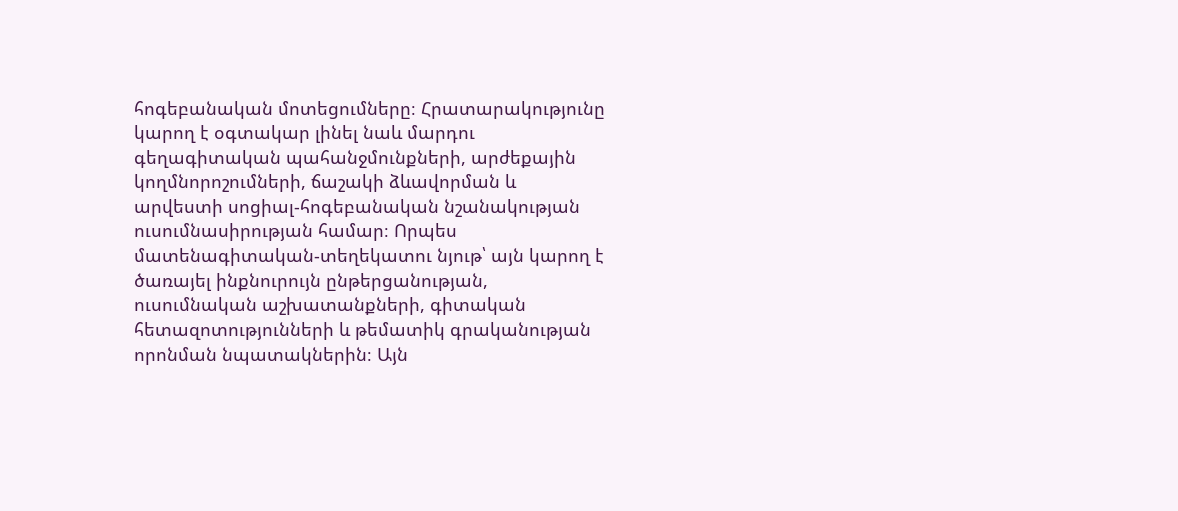հոգեբանական մոտեցումները։ Հրատարակությունը կարող է օգտակար լինել նաև մարդու գեղագիտական պահանջմունքների, արժեքային կողմնորոշումների, ճաշակի ձևավորման և արվեստի սոցիալ-հոգեբանական նշանակության ուսումնասիրության համար։ Որպես մատենագիտական-տեղեկատու նյութ՝ այն կարող է ծառայել ինքնուրույն ընթերցանության, ուսումնական աշխատանքների, գիտական հետազոտությունների և թեմատիկ գրականության որոնման նպատակներին։ Այն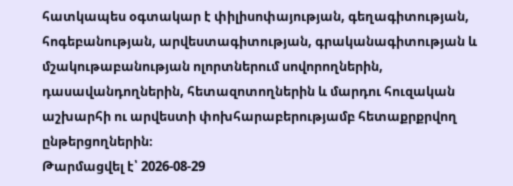հատկապես օգտակար է փիլիսոփայության, գեղագիտության, հոգեբանության, արվեստագիտության, գրականագիտության և մշակութաբանության ոլորտներում սովորողներին, դասավանդողներին, հետազոտողներին և մարդու հուզական աշխարհի ու արվեստի փոխհարաբերությամբ հետաքրքրվող ընթերցողներին։
Թարմացվել է՝ 2026-08-29